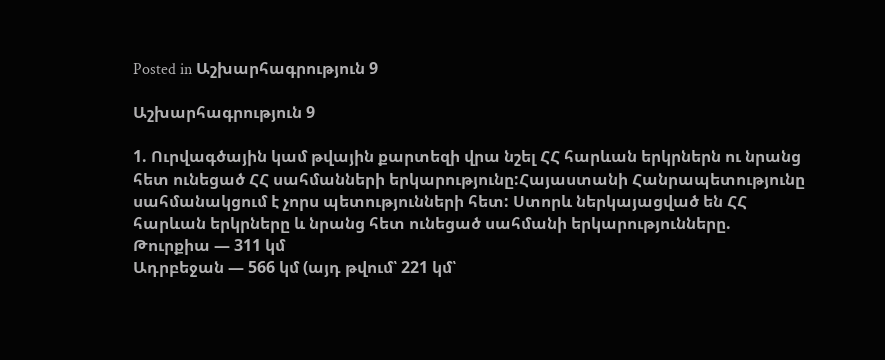Posted in Աշխարհագրություն 9

Աշխարհագրություն 9

1. Ուրվագծային կամ թվային քարտեզի վրա նշել ՀՀ հարևան երկրներն ու նրանց հետ ունեցած ՀՀ սահմանների երկարությունը:Հայաստանի Հանրապետությունը սահմանակցում է չորս պետությունների հետ: Ստորև ներկայացված են ՀՀ հարևան երկրները և նրանց հետ ունեցած սահմանի երկարությունները.
Թուրքիա — 311 կմ
Ադրբեջան — 566 կմ (այդ թվում՝ 221 կմ՝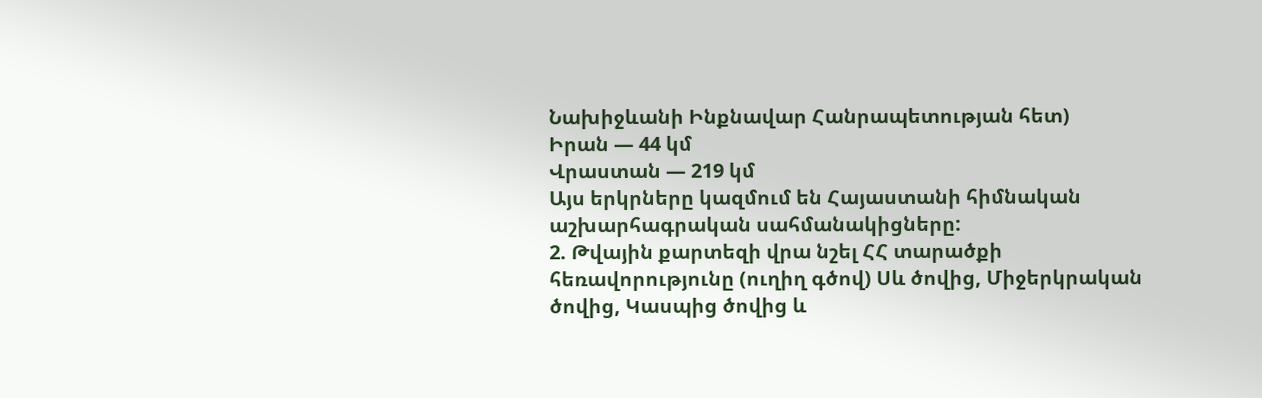Նախիջևանի Ինքնավար Հանրապետության հետ)
Իրան — 44 կմ
Վրաստան — 219 կմ
Այս երկրները կազմում են Հայաստանի հիմնական աշխարհագրական սահմանակիցները:
2. Թվային քարտեզի վրա նշել ՀՀ տարածքի հեռավորությունը (ուղիղ գծով) Սև ծովից, Միջերկրական ծովից, Կասպից ծովից և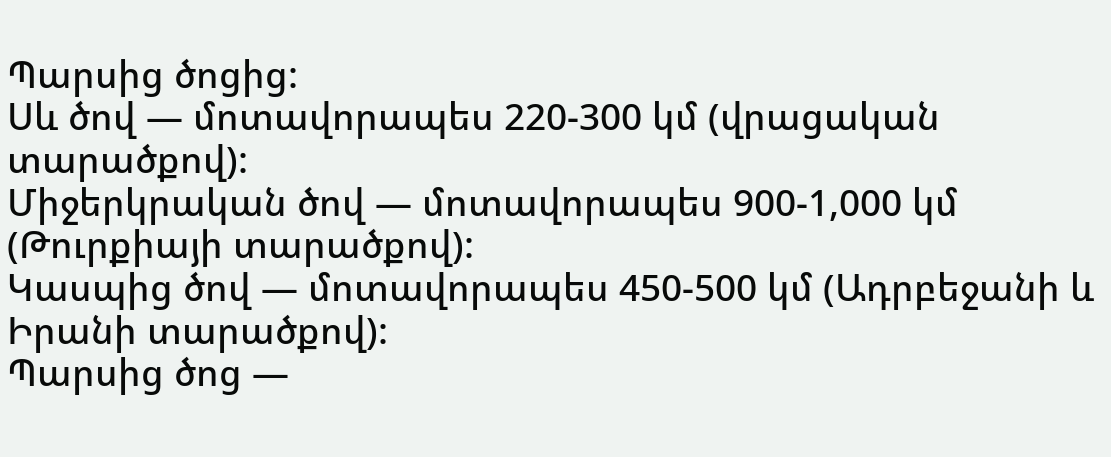Պարսից ծոցից:
Սև ծով — մոտավորապես 220-300 կմ (վրացական տարածքով):
Միջերկրական ծով — մոտավորապես 900-1,000 կմ (Թուրքիայի տարածքով):
Կասպից ծով — մոտավորապես 450-500 կմ (Ադրբեջանի և Իրանի տարածքով):
Պարսից ծոց —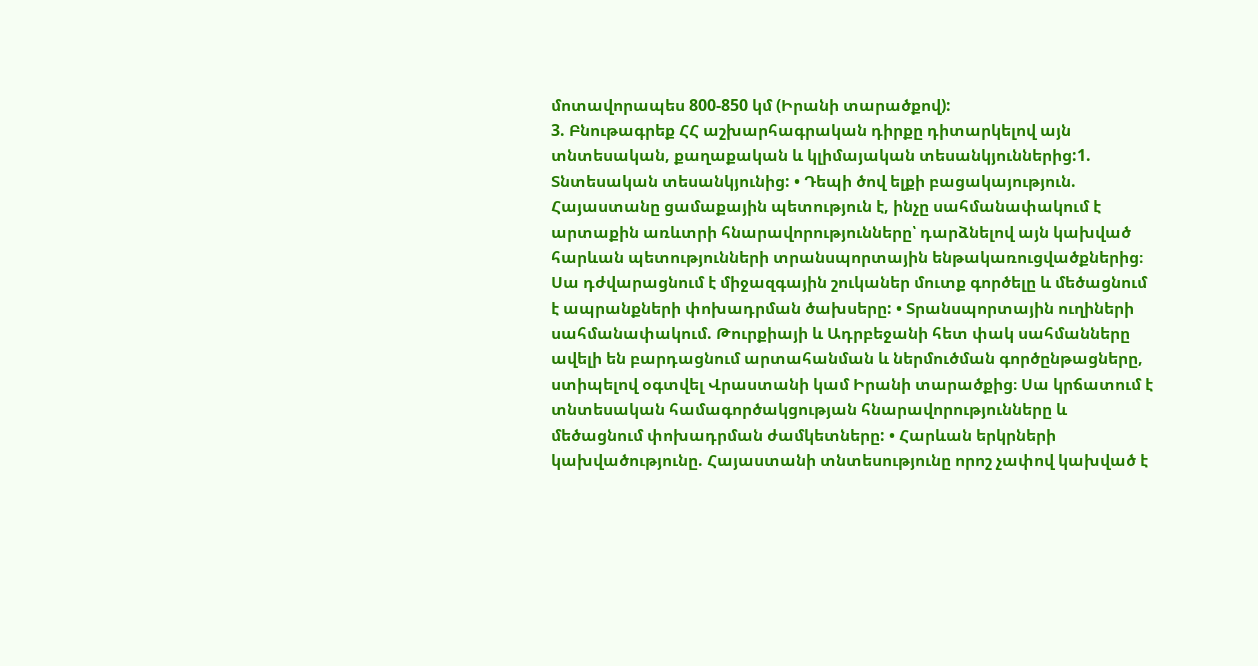մոտավորապես 800-850 կմ (Իրանի տարածքով):
3. Բնութագրեք ՀՀ աշխարհագրական դիրքը դիտարկելով այն տնտեսական, քաղաքական և կլիմայական տեսանկյուններից:1. Տնտեսական տեսանկյունից: • Դեպի ծով ելքի բացակայություն. Հայաստանը ցամաքային պետություն է, ինչը սահմանափակում է արտաքին առևտրի հնարավորությունները՝ դարձնելով այն կախված հարևան պետությունների տրանսպորտային ենթակառուցվածքներից։ Սա դժվարացնում է միջազգային շուկաներ մուտք գործելը և մեծացնում է ապրանքների փոխադրման ծախսերը: • Տրանսպորտային ուղիների սահմանափակում. Թուրքիայի և Ադրբեջանի հետ փակ սահմանները ավելի են բարդացնում արտահանման և ներմուծման գործընթացները, ստիպելով օգտվել Վրաստանի կամ Իրանի տարածքից։ Սա կրճատում է տնտեսական համագործակցության հնարավորությունները և մեծացնում փոխադրման ժամկետները: • Հարևան երկրների կախվածությունը. Հայաստանի տնտեսությունը որոշ չափով կախված է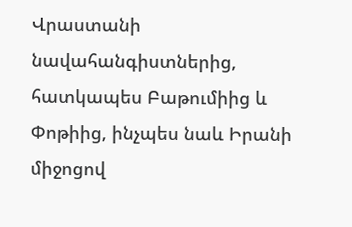Վրաստանի նավահանգիստներից, հատկապես Բաթումիից և Փոթիից, ինչպես նաև Իրանի միջոցով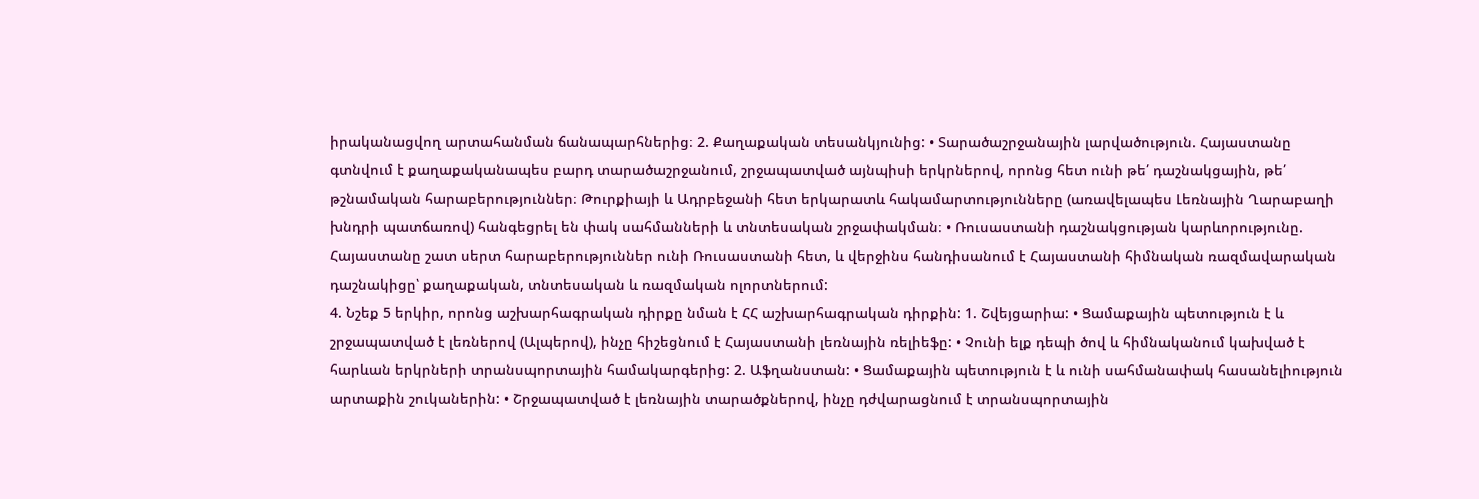իրականացվող արտահանման ճանապարհներից։ 2. Քաղաքական տեսանկյունից: • Տարածաշրջանային լարվածություն. Հայաստանը գտնվում է քաղաքականապես բարդ տարածաշրջանում, շրջապատված այնպիսի երկրներով, որոնց հետ ունի թե՛ դաշնակցային, թե՛ թշնամական հարաբերություններ։ Թուրքիայի և Ադրբեջանի հետ երկարատև հակամարտությունները (առավելապես Լեռնային Ղարաբաղի խնդրի պատճառով) հանգեցրել են փակ սահմանների և տնտեսական շրջափակման։ • Ռուսաստանի դաշնակցության կարևորությունը. Հայաստանը շատ սերտ հարաբերություններ ունի Ռուսաստանի հետ, և վերջինս հանդիսանում է Հայաստանի հիմնական ռազմավարական դաշնակիցը՝ քաղաքական, տնտեսական և ռազմական ոլորտներում:
4. Նշեք 5 երկիր, որոնց աշխարհագրական դիրքը նման է ՀՀ աշխարհագրական դիրքին: 1. Շվեյցարիա: • Ցամաքային պետություն է և շրջապատված է լեռներով (Ալպերով), ինչը հիշեցնում է Հայաստանի լեռնային ռելիեֆը: • Չունի ելք դեպի ծով և հիմնականում կախված է հարևան երկրների տրանսպորտային համակարգերից: 2. Աֆղանստան: • Ցամաքային պետություն է և ունի սահմանափակ հասանելիություն արտաքին շուկաներին: • Շրջապատված է լեռնային տարածքներով, ինչը դժվարացնում է տրանսպորտային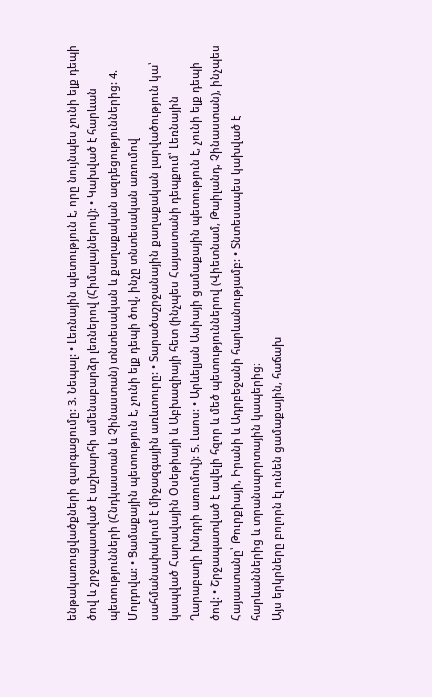ենթակառուցվածքների զարգացումը: 3. Նեպալ: • Լեռնային պետություն է, որը նույնպես չունի ելք դեպի ծով և շրջապատված է աշխարհի ամենաբարձր լեռներով (Հիմալայներով): • Կախված է հարևան պետությունների (Հնդկաստան և Չինաստան) տնտեսական և քաղաքական ազդեցություններից: 4. Մոլդովա: • Ցամաքային պետություն է, չունի ելք դեպի ծով, ինչը տնտեսական առումով սահմանափակում է միջազգային առևտուրը: • Տարածաշրջանային քաղաքական լարվածություն կա՝ կապված Հարավային Օսեթիայի և Աբխազիայի հետ (ինչպես Հայաստանի դեպքում՝ Լեռնային Ղարաբաղի խնդրի առումով): 5. Լաոս: • Արևելյան Ասիայի ցամաքային պետություն է, չունի ելք դեպի ծով: • Շրջապատված է ավելի հզոր և մեծ պետություններով (Վիետնամ, Թաիլանդ, Չինաստան), ինչպես Հայաստանը՝ Թուրքիայի, Իրանի և Ադրբեջանի հարևանությամբ: • Տնտեսապես կախված է հարևաններից և տրանսպորտային կապերից։
Այս երկրները բոլորն էլ ունեն ցամաքային, հաճախ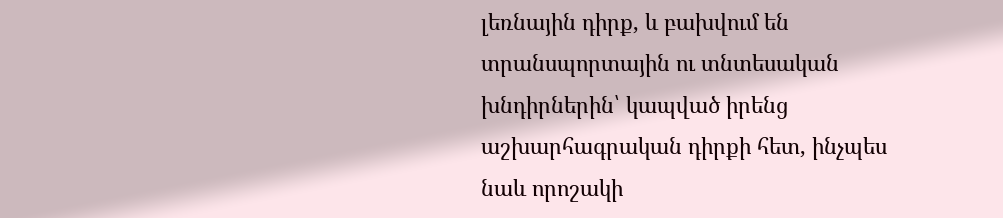լեռնային դիրք, և բախվում են տրանսպորտային ու տնտեսական խնդիրներին՝ կապված իրենց աշխարհագրական դիրքի հետ, ինչպես նաև որոշակի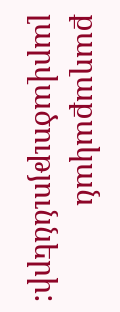քաղաքական լարվածությունների: